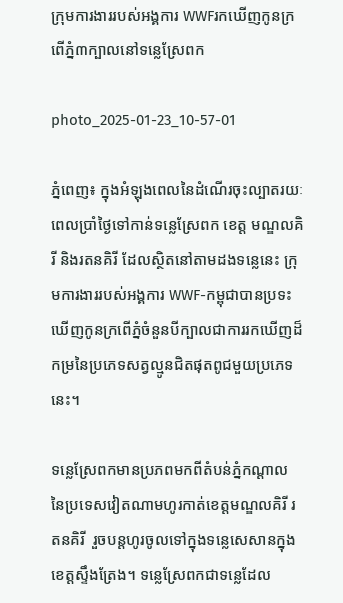ក្រុមការងាររបស់អង្គការ WWFរកឃើញកូនក្រពើភ្នំ៣ក្បាលនៅទន្លេស្រែពក

photo_2025-01-23_10-57-01

ភ្នំពេញ៖ ក្នុងអំឡុងពេលនៃដំណើរចុះល្បាតរយៈពេលប្រាំថ្ងៃទៅកាន់ទន្លេស្រែពក ខេត្ត មណ្ឌលគិរី និងរតនគិរី ដែលស្ថិតនៅតាមដងទន្លេនេះ ក្រុមការងាររបស់អង្គការ WWF-កម្ពុជាបានប្រទះឃើញកូនក្រពើភ្នំចំនួនបីក្បាលជាការរកឃើញដ៏កម្រនៃប្រភេទសត្វល្មូនជិតផុតពូជមួយប្រភេទនេះ។

ទន្លេស្រែពកមានប្រភពមកពីតំបន់ភ្នំកណ្ដាល នៃប្រទេសវៀតណាមហូរកាត់ខេត្តមណ្ឌលគិរី រតនគិរី  រួចបន្តហូរចូលទៅក្នុងទន្លេសេសានក្នុងខេត្តស្ទឹងត្រែង។ ទន្លេស្រែពកជាទន្លេដែល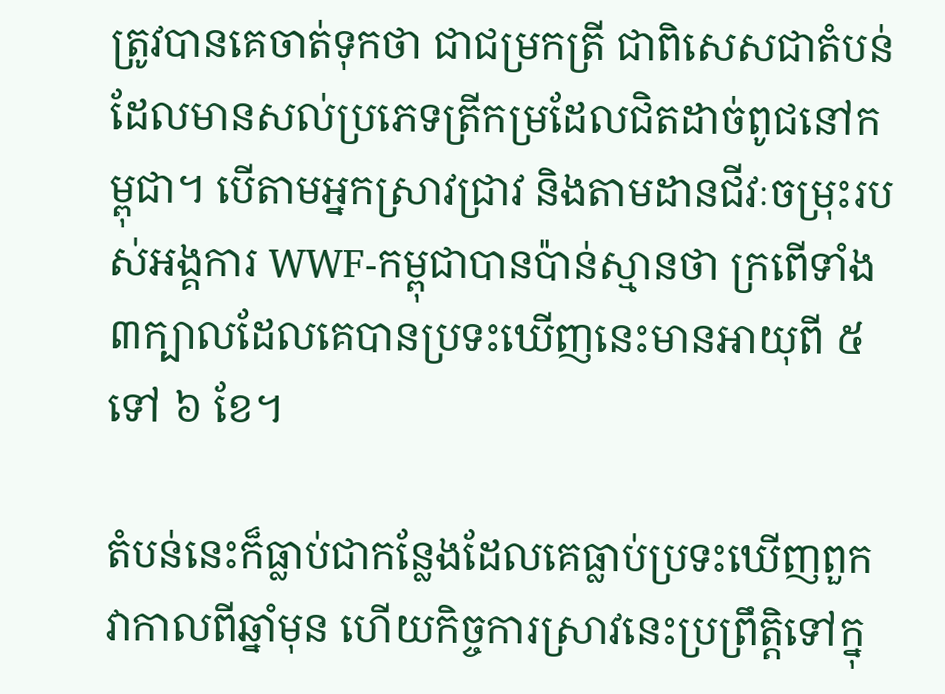ត្រូវបានគេចាត់ទុកថា ជាជម្រកត្រី ជាពិសេសជាតំបន់ដែលមានសល់ប្រភេទត្រីកម្រដែលជិតដាច់ពូជនៅកម្ពុជា។ បើតាមអ្នកស្រាវជ្រាវ និងតាមដានជីវៈចម្រុះរបស់អង្គការ WWF-កម្ពុជាបានប៉ាន់ស្មានថា ក្រពើទាំង៣ក្បាលដែលគេបានប្រទះឃើញនេះមានអាយុពី ៥ ទៅ ៦ ខែ។

តំបន់នេះក៏ធ្លាប់ជាកន្លែងដែលគេធ្លាប់ប្រទះឃើញពួកវាកាលពីឆ្នាំមុន ហើយកិច្ចការស្រាវនេះប្រព្រឹត្តិទៅក្នុ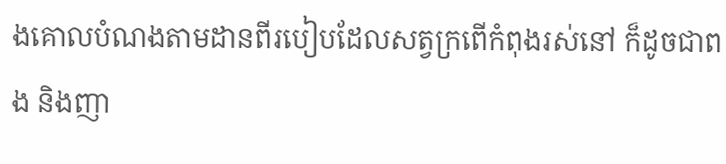ងគោលបំណងតាមដានពីរបៀបដែលសត្វក្រពើកំពុងរស់នៅ ក៏ដូចជាពង និងញា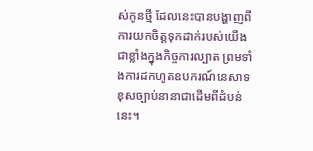ស់កូនថ្មី ដែលនេះបានបង្ហាញពីការយកចិត្តទុកដាក់របស់យើងជាខ្លាំងក្នុងកិច្ចការល្បាត ព្រមទាំងការដកហូតឧបករណ៍នេសាទខុសច្បាប់នានាជាដើមពីដំបន់នេះ។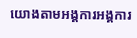យោងតាមអង្គការអង្គការ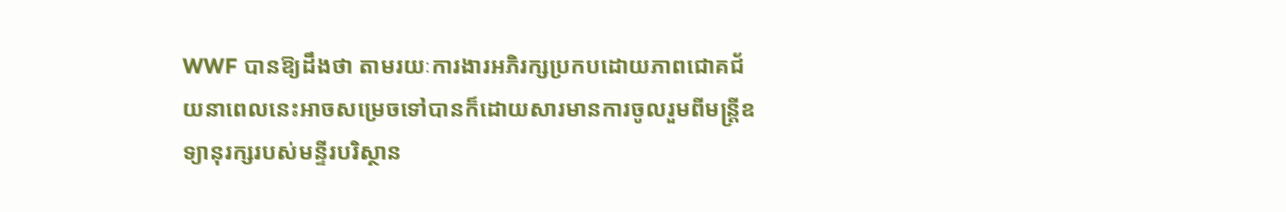WWF បានឱ្យដឹងថា តាមរយៈការងារអភិរក្សប្រកបដោយភាពជោគជ័យនាពេលនេះអាចសម្រេចទៅបានក៏ដោយសារមានការចូលរួមពីមន្ត្រីឧទ្យានុរក្សរបស់មន្ទីរបរិស្ថាន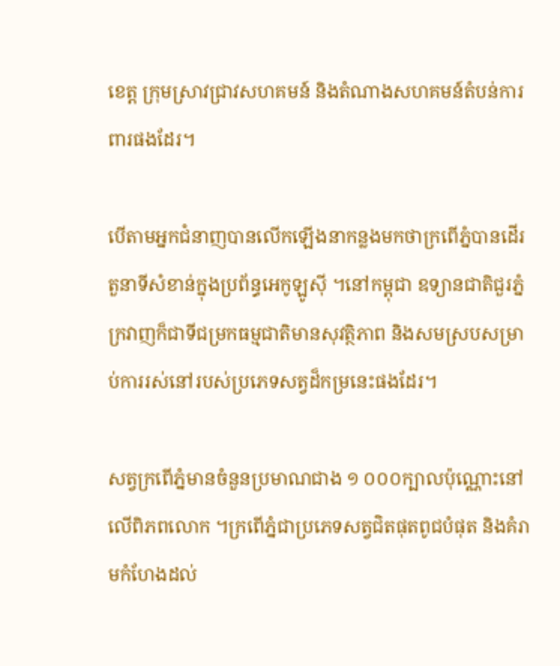ខេត្ត ក្រុមស្រាវជ្រាវសហគមន៍ និងតំណាងសហគមន៍តំបន់ការពារផងដែរ។

បើតាមអ្នកជំនាញបានលើកឡើងនាកន្លងមកថាក្រពើភ្នំបានដើរតួនាទីសំខាន់ក្នុងប្រព័ន្ធអេកូឡូស៊ី ។នៅកម្ពុជា ឧទ្យានជាតិជួរភ្នំក្រវាញក៏ជាទីជម្រកធម្មជាតិមានសុវត្ថិភាព និងសមស្របសម្រាប់ការរស់នៅរបស់ប្រភេទសត្វដ៏កម្រនេះផងដែរ។

សត្វក្រពើភ្នំមានចំនួនប្រមាណជាង ១ ០០០ក្បាលប៉ុណ្ណោះនៅលើពិភពលោក ។ក្រពើភ្នំជាប្រភេទសត្វជិតផុតពូជបំផុត និងគំរាមកំហែងដល់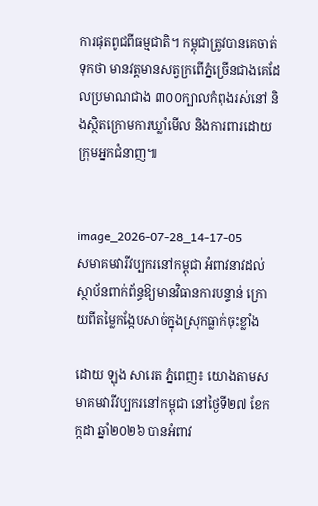ការផុតពូជពីធម្មជាតិ។ កម្ពុជាត្រូវបានគេចាត់ទុកថា មានវត្តមានសត្វក្រពើភ្នំច្រើនជាងគេដែលប្រមាណជាង ៣០០ក្បាលកំពុងរស់នៅ និងស្ថិតក្រោមការឃ្លាំមើល និងការពារដោយក្រុមអ្នកជំនាញ៕


image_2026-07-28_14-17-05
សមាគមវារីវប្បករនៅកម្ពុជា អំពាវនាវដល់ស្ថាប័នពាក់ព័ន្ធឱ្យមានវិធានការបន្ទាន់ ក្រោយពីតម្លៃកង្កែបសាច់ក្នុងស្រុកធ្លាក់ចុះខ្លាំង

ដោយ ឡុង សារេត ភ្នំពេញ៖ យោងតាមសមាគមវារីវប្បករនៅកម្ពុជា នៅថ្ងៃទី២៧ ខែកក្កដា ឆ្នាំ២០២៦ បានអំពាវ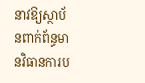នាវឱ្យស្ថាប័នពាក់ព័ន្ធមានវិធានការប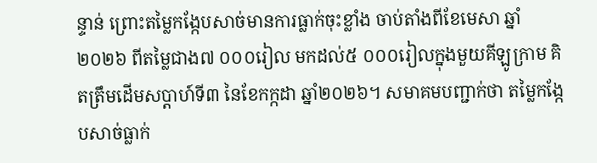ន្ទាន់ ព្រោះតម្លៃកង្កែបសាច់មានការធ្លាក់ចុះខ្លាំង ចាប់តាំងពីខែមេសា ឆ្នាំ២០២៦ ពីតម្លៃជាង៧ ០០០រៀល មកដល់៥ ០០០រៀលក្នុងមួយគីឡូក្រាម គិតត្រឹមដើមសប្តាហ៍ទី៣ នៃខែកក្កដា ឆ្នាំ២០២៦។ សមាគមបញ្ជាក់ថា តម្លៃកង្កែបសាច់ធ្លាក់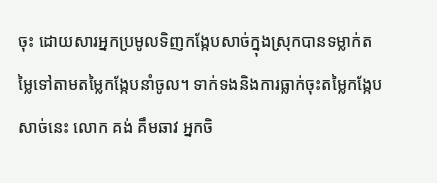ចុះ ដោយសារអ្នកប្រមូលទិញកង្កែបសាច់ក្នុងស្រុកបានទម្លាក់តម្លៃទៅតាមតម្លៃកង្កែបនាំចូល។ ទាក់ទងនិងការធ្លាក់ចុះតម្លៃកង្កែបសាច់នេះ លោក គង់ គឹមឆាវ អ្នកចិ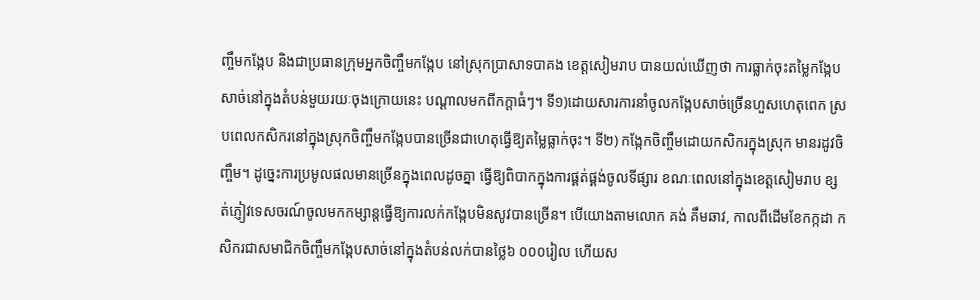ញ្ចឹមកង្កែប និងជាប្រធានក្រុមអ្នកចិញ្ចឹមកង្កែប នៅស្រុកបា្រសាទបាគង ខេត្តសៀមរាប បានយល់ឃើញថា ការធ្លាក់ចុះតម្លៃកង្កែបសាច់នៅក្នុងតំបន់មួយរយៈចុងក្រោយនេះ បណ្តាលមកពីកក្តាធំៗ។ ទី១)ដោយសារការនាំចូលកង្កែបសាច់ច្រើនហួសហេតុពេក ស្របពេលកសិករនៅក្នុងស្រុកចិញ្ចឹមកង្កែបបានច្រើនជាហេតុធ្វើឱ្យតម្លៃធ្លាក់ចុះ។ ទី២) កង្កែកចិញ្ចឹមដោយកសិករក្នុងស្រុក មានរដូវចិញ្ចឹម។ ដូច្នេះការប្រមូលផលមានច្រើនក្នុងពេលដូចគ្នា ធ្វើឱ្យពិបាកក្នុងការផ្គត់ផ្គង់ចូលទីផ្សារ ខណៈពេលនៅក្នុងខេត្តសៀមរាប ខ្សត់ភ្ញៀវទេសចរណ៍ចូលមកកម្សាន្តធ្វើឱ្យការលក់កង្កែបមិនសូវបានច្រើន។ បើយោងតាមលោក គង់ គឹមឆាវ, កាលពីដើមខែកក្កដា កសិករជាសមាជិកចិញ្ចឹមកង្កែបសាច់នៅក្នុងតំបន់លក់បានថ្លៃ៦ ០០០រៀល ហើយស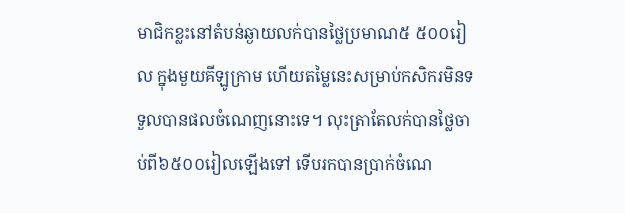មាជិកខ្លះនៅតំបន់ឆ្ងាយលក់បានថ្លៃប្រមាណ៥ ៥០០រៀល ក្នុងមួយគីឡូក្រាម ហើយតម្លៃនេះសម្រាប់កសិករមិនទទួលបានផលចំណេញនោះទេ។ លុះត្រាតែលក់បានថ្លៃចាប់ពី៦៥០០រៀលឡើងទៅ ទើបរកបានប្រាក់ចំណេ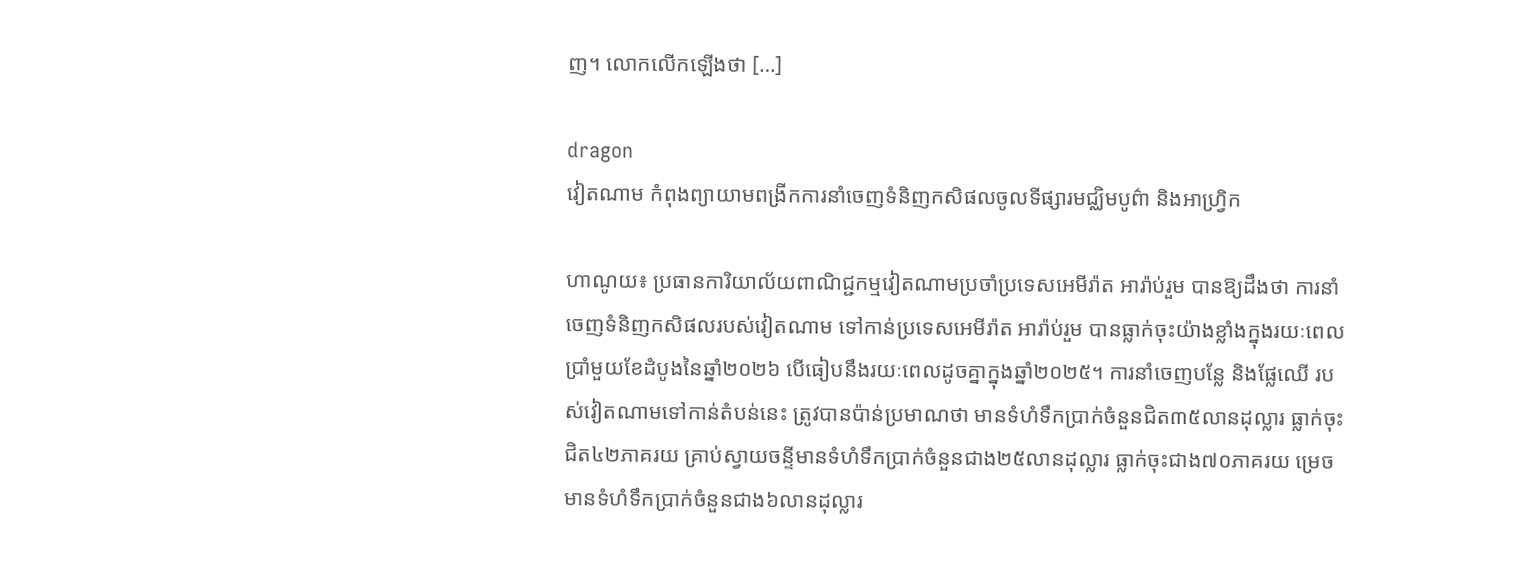ញ។ លោកលើកឡើងថា […]

dragon
វៀតណាម កំពុងព្យាយាមពង្រីកការនាំចេញទំនិញកសិផលចូលទីផ្សារមជ្ឈិមបូព៌ា និងអាហ្វ្រិក

ហាណូយ៖ ប្រធានការិយាល័យពាណិជ្ជកម្មវៀតណាមប្រចាំប្រទេសអេមីរ៉ាត អារ៉ាប់រួម បានឱ្យដឹងថា ការនាំចេញទំនិញកសិផលរបស់វៀតណាម ទៅកាន់ប្រទេសអេមីរ៉ាត អារ៉ាប់រួម បានធ្លាក់ចុះយ៉ាងខ្លាំងក្នុងរយៈពេលប្រាំមួយខែដំបូងនៃឆ្នាំ២០២៦ បើធៀបនឹងរយៈពេលដូចគ្នាក្នុងឆ្នាំ២០២៥។ ការនាំចេញបន្លែ និងផ្លែឈើ របស់វៀតណាមទៅកាន់តំបន់នេះ ត្រូវបានប៉ាន់ប្រមាណថា មានទំហំទឹកប្រាក់ចំនួនជិត៣៥លានដុល្លារ ធ្លាក់ចុះជិត៤២ភាគរយ គ្រាប់ស្វាយចន្ទីមានទំហំទឹកប្រាក់ចំនួនជាង២៥លានដុល្លារ ធ្លាក់ចុះជាង៧០ភាគរយ ម្រេចមានទំហំទឹកប្រាក់ចំនួនជាង៦លានដុល្លារ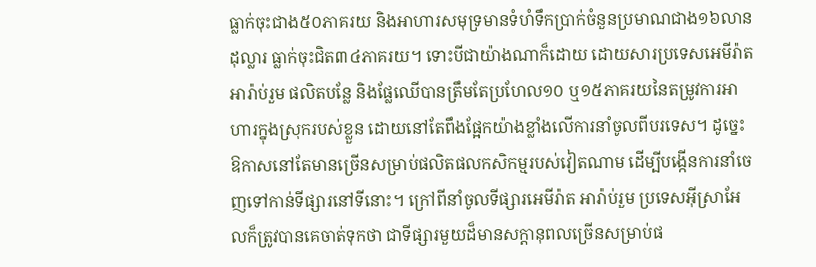ធ្លាក់ចុះជាង៥០ភាគរយ និងអាហារសមុទ្រមានទំហំទឹកប្រាក់ចំនួនប្រមាណជាង១៦លានដុល្លារ ធ្លាក់ចុះជិត៣៤ភាគរយ។ ទោះបីជាយ៉ាងណាក៏ដោយ ដោយសារប្រទេសអេមីរ៉ាត អារ៉ាប់រួម ផលិតបន្លែ និងផ្លែឈើបានត្រឹមតែប្រហែល១០ ឬ១៥ភាគរយនៃតម្រូវការអាហារក្នុងស្រុករបស់ខ្លួន ដោយនៅតែពឹងផ្អែកយ៉ាងខ្លាំងលើការនាំចូលពីបរទេស។ ដូច្នេះ ឱកាសនៅតែមានច្រើនសម្រាប់ផលិតផលកសិកម្មរបស់វៀតណាម ដើម្បីបង្កើនការនាំចេញទៅកាន់ទីផ្សារនៅទីនោះ។ ក្រៅពីនាំចូលទីផ្សារអេមីរ៉ាត អារ៉ាប់រួម ប្រទេសអ៊ីស្រាអែលក៏ត្រូវបានគេចាត់ទុកថា ជាទីផ្សារមួយដ៏មានសក្តានុពលច្រើនសម្រាប់ផ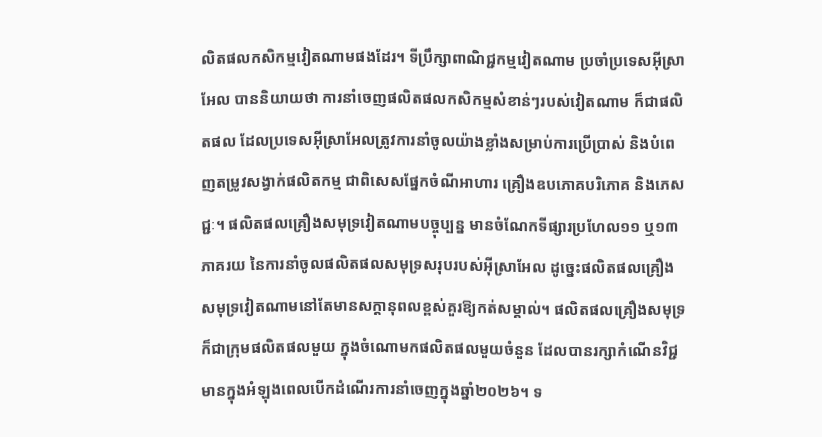លិតផលកសិកម្មវៀតណាមផងដែរ។ ទីប្រឹក្សាពាណិជ្ជកម្មវៀតណាម ប្រចាំប្រទេសអ៊ីស្រាអែល បាននិយាយថា ការនាំចេញផលិតផលកសិកម្មសំខាន់ៗរបស់វៀតណាម ក៏ជាផលិតផល ដែលប្រទេសអ៊ីស្រាអែលត្រូវការនាំចូលយ៉ាងខ្លាំងសម្រាប់ការប្រើប្រាស់ និងបំពេញតម្រូវសង្វាក់ផលិតកម្ម ជាពិសេសផ្នែកចំណីអាហារ គ្រឿងឧបភោគបរិភោគ និងភេសជ្ជៈ។ ផលិតផលគ្រឿងសមុទ្រវៀតណាមបច្ចុប្បន្ន មានចំណែកទីផ្សារប្រហែល១១ ឬ១៣ភាគរយ នៃការនាំចូលផលិតផលសមុទ្រសរុបរបស់អ៊ីស្រាអែល ដូច្នេះផលិតផលគ្រឿងសមុទ្រវៀតណាមនៅតែមានសក្តានុពលខ្ពស់គួរឱ្យកត់សម្គាល់។ ផលិតផលគ្រឿងសមុទ្រក៏ជាក្រុមផលិតផលមួយ ក្នុងចំណោមកផលិតផលមួយចំនួន ដែលបានរក្សាកំណើនវិជ្ជមានក្នុងអំឡុងពេលបើកដំណើរការនាំចេញក្នុងឆ្នាំ២០២៦។ ទ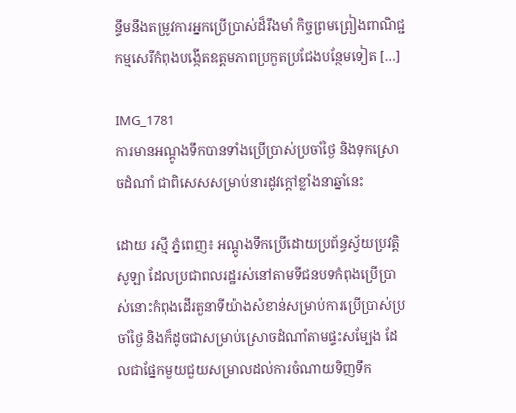ន្ទឹមនឹងតម្រូវការអ្នកប្រើប្រាស់ដ៏រឹងមាំ កិច្ចព្រមព្រៀងពាណិជ្ជកម្មសេរីកំពុងបង្កើតឧត្តមភាពប្រកួតប្រជែងបន្ថែមទៀត […]

IMG_1781
ការមានអណ្តូងទឹកបានទាំងប្រើប្រាស់ប្រចាំថ្ងៃ និងទុកស្រោចដំណាំ ជាពិសេសសម្រាប់នារដូវក្តៅខ្លាំងនាឆ្នាំនេះ

ដោយ រស្មី ភ្នំពេញ៖ អណ្តូងទឹកប្រើដោយប្រព័ន្ធស្វ័យប្រវត្តិសូឡា ដែលប្រជាពលរដ្ឋរស់នៅតាមទីជនបទកំពុងប្រើប្រាស់នោះកំពុងដើរតួនាទីយ៉ាងសំខាន់សម្រាប់ការប្រើប្រាស់ប្រចាំថ្ងៃ និងក៏ដូចជាសម្រាប់ស្រោចដំណាំតាមផ្ទះសម្បែង ដែលជាផ្នែកមួយជួយសម្រាលដល់ការចំណាយទិញទឹក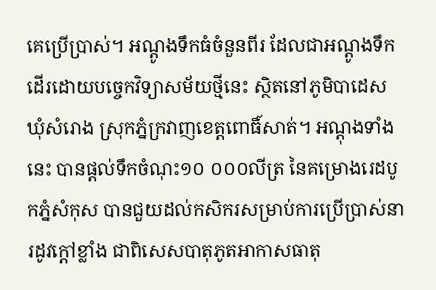គេប្រើប្រាស់។ អណ្តូងទឹកធំចំនួនពីរ ដែលជាអណ្តូងទឹកដើរដោយបច្ចេកវិទ្យាសម័យថ្មីនេះ ស្ថិតនៅភូមិបាដេស ឃុំសំរោង ស្រុកភ្នំក្រវាញខេត្តពោធិ៍សាត់។ អណ្តុងទាំងនេះ បានផ្តល់ទឹកចំណុះ១០ ០០០លីត្រ នៃគម្រោងរេដបូកភ្នំសំកុស បានជួយដល់កសិករសម្រាប់ការប្រើប្រាស់នារដូវក្តៅខ្លាំង ជាពិសេសបាតុភូតអាកាសធាតុ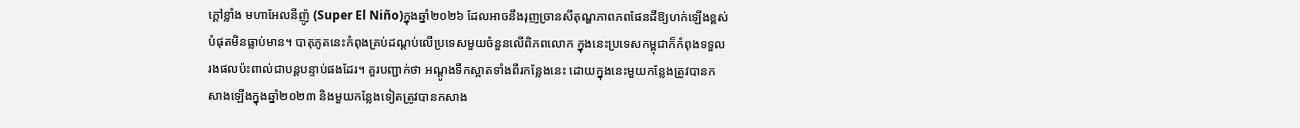ក្តៅខ្លាំង មហាអែលនីញ៉ូ (Super El Niño)ក្នុងឆ្នាំ២០២៦ ដែលអាចនឹងរុញច្រានសីតុណ្ហភាពភពផែនដីឱ្យហក់ឡើងខ្ពស់បំផុតមិនធ្លាប់មាន។ បាតុភូតនេះកំពុងគ្រប់ដណ្តប់លើប្រទេសមួយចំនួនលើពិភពលោក ក្នុងនេះប្រទេសកម្ពុជាក៏កំពុងទទួលរងផលប៉ះពាល់ជាបន្តបន្ទាប់ផងដែរ។ គួរបញ្ជាក់ថា អណ្តូងទឹកស្អាតទាំងពីរកន្លែងនេះ ដោយក្នុងនេះមួយកន្លែងត្រូវបានកសាងឡើងក្នុងឆ្នាំ២០២៣ និងមួយកន្លែងទៀតត្រូវបានកសាង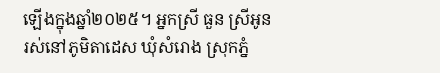ឡើងក្នុងឆ្នាំ២០២៥។ អ្នកស្រី ធួន ស្រីអូន រស់នៅភូមិតាដេស ឃុំសំរោង ស្រុកភ្នំ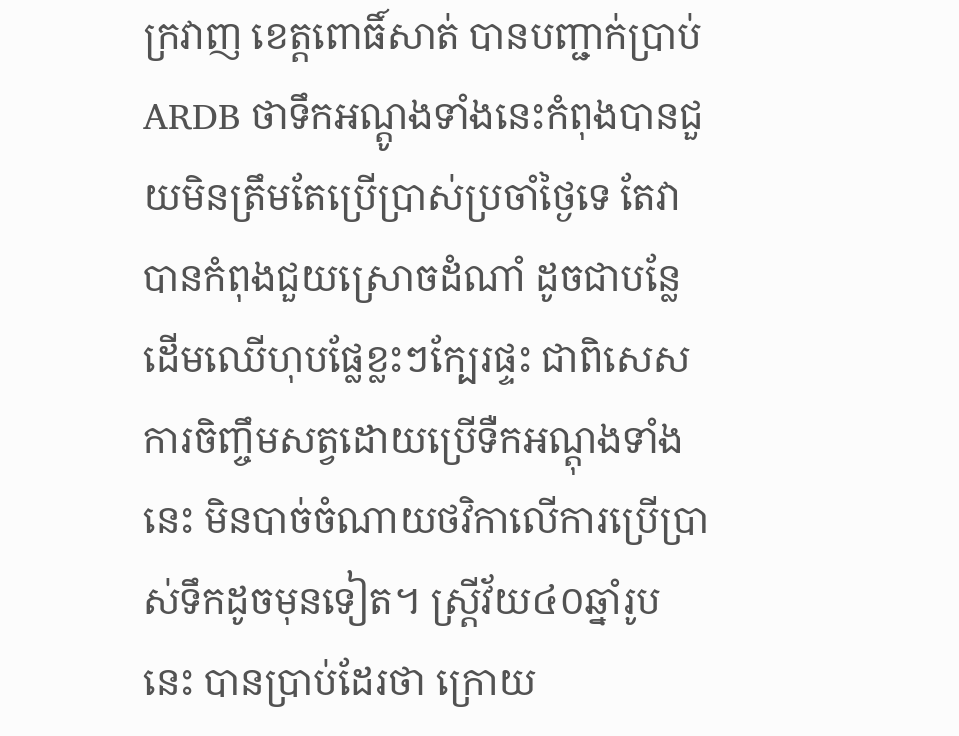ក្រវាញ ខេត្តពោធិ៍សាត់ បានបញ្ជាក់ប្រាប់ ARDB ថាទឹកអណ្តូងទាំងនេះកំពុងបានជួយមិនត្រឹមតែប្រើប្រាស់ប្រចាំថ្ងៃទេ តែវាបានកំពុងជួយស្រោចដំណាំ ដូចជាបន្លែ ដើមឈើហុបផ្លែខ្លះៗក្បែរផ្ទះ ជាពិសេសការចិញ្ចឹមសត្វដោយប្រើទឺកអណ្តុងទាំងនេះ មិនបាច់ចំណាយថវិកាលើការប្រើប្រាស់ទឹកដូចមុនទៀត។ ស្រ្តីវ័យ៤០ឆ្នាំរូបនេះ បានប្រាប់ដែរថា ក្រោយ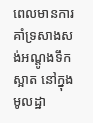ពេលមានការគាំទ្រសាងសង់អណ្តូងទឹកស្អាត នៅក្នុងមូលដ្ឋា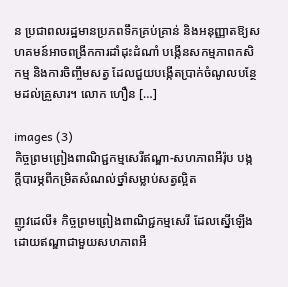ន ប្រជាពលរដ្ឋមានប្រភពទឹកគ្រប់គ្រាន់ និងអនុញ្ញាតឱ្យសហគមន៍អាចពង្រីកការដាំដុះដំណាំ បង្កើនសកម្មភាពកសិកម្ម និងការចិញ្ចឹមសត្វ ដែលជួយបង្កើតប្រាក់ចំណូលបន្ថែមដល់គ្រួសារ។ លោក ហឿន […]

images (3)
កិច្ចព្រមព្រៀងពាណិជ្ជកម្មសេរីឥណ្ឌា-សហភាពអឺរ៉ុប បង្កក្តីបារម្ភពីកម្រិតសំណល់ថ្នាំសម្លាប់សត្វល្អិត

ញូវដេលី៖ កិច្ចព្រមព្រៀងពាណិជ្ជកម្មសេរី ដែលស្នើឡើងដោយឥណ្ឌាជាមួយសហភាពអឺ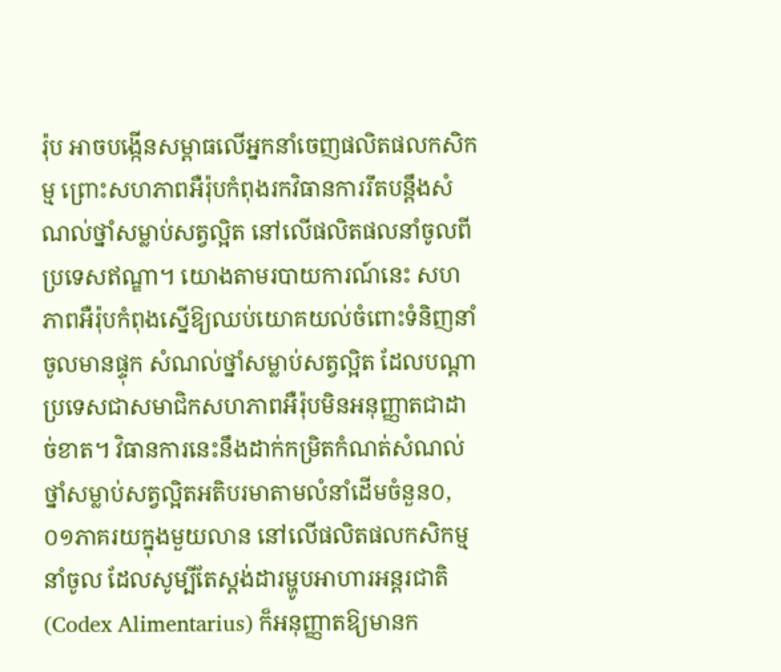រ៉ុប អាចបង្កើនសម្ពាធលើអ្នកនាំចេញផលិតផលកសិកម្ម ព្រោះសហភាពអឺរ៉ុបកំពុងរកវិធានការរឹតបន្តឹងសំណល់ថ្នាំសម្លាប់សត្វល្អិត នៅលើផលិតផលនាំចូលពីប្រទេសឥណ្ឌា។ យោងតាមរបាយការណ៍នេះ សហភាពអឺរ៉ុបកំពុងស្នើឱ្យឈប់យោគយល់ចំពោះទំនិញនាំចូលមានផ្ទុក សំណល់ថ្នាំសម្លាប់សត្វល្អិត ដែលបណ្តាប្រទេសជាសមាជិកសហភាពអឺរ៉ុបមិនអនុញ្ញាតជាដាច់ខាត។ វិធានការនេះនឹងដាក់កម្រិតកំណត់សំណល់ថ្នាំសម្លាប់សត្វល្អិតអតិបរមាតាមលំនាំដើមចំនួន០,០១ភាគរយក្នុងមួយលាន នៅលើផលិតផលកសិកម្មនាំចូល ដែលសូម្បីតែស្តង់ដារម្ហូបអាហារអន្តរជាតិ (Codex Alimentarius) ក៏អនុញ្ញាតឱ្យមានក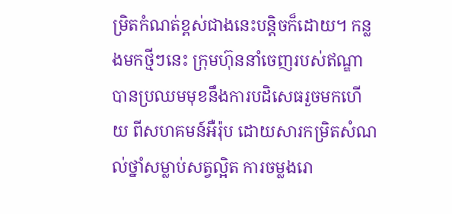ម្រិតកំណត់ខ្ពស់ជាងនេះបន្តិចក៏ដោយ។ កន្លងមកថ្មីៗនេះ ក្រុមហ៊ុននាំចេញរបស់ឥណ្ឌាបានប្រឈមមុខនឹងការបដិសេធរួចមកហើយ ពីសហគមន៍អឺរ៉ុប ដោយសារកម្រិតសំណល់ថ្នាំសម្លាប់សត្វល្អិត ការចម្លងរោ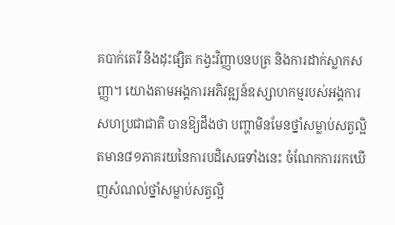គបាក់តេរី និងដុះផ្សិត កង្វះវិញ្ញាបនបត្រ និងការដាក់ស្លាកសញ្ញា។ យោងតាមអង្គការអភិវឌ្ឍន៍ឧស្សាហកម្មរបស់អង្គការសហប្រជាជាតិ បានឱ្យដឹងថា បញ្ហាមិនមែនថ្នាំសម្លាប់សត្វល្អិតមាន៨១ភាគរយនៃការបដិសេធទាំងនេះ ចំណែកការរកឃើញសំណល់ថ្នាំសម្លាប់សត្វល្អិ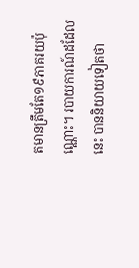តមានត្រឹមតែ១៩ភាគរយប៉ុណ្ណោះ។ របាយការណ៍ដដែលនេះ បាននិយាយទៀតថា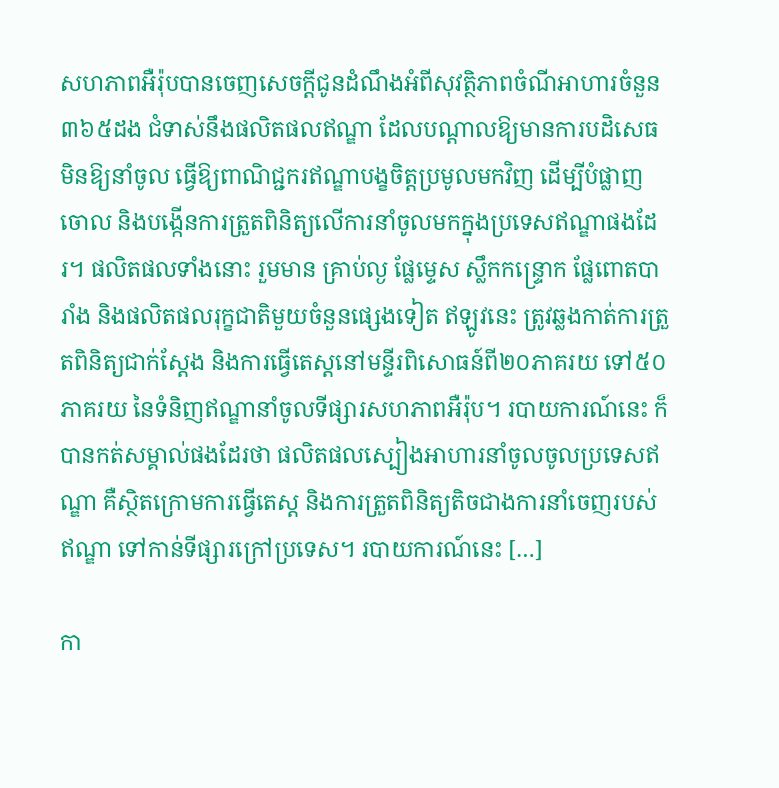សហភាពអឺរ៉ុបបានចេញសេចក្តីជូនដំណឹងអំពីសុវត្ថិភាពចំណីអាហារចំនួន៣៦៥ដង ជំទាស់នឹងផលិតផលឥណ្ឌា ដែលបណ្តាលឱ្យមានការបដិសេធមិនឱ្យនាំចូល ធ្វើឱ្យពាណិជ្ជករឥណ្ឌាបង្ខចិត្តប្រមូលមកវិញ ដើម្បីបំផ្លាញចោល និងបង្កើនការត្រួតពិនិត្យលើការនាំចូលមកក្នុងប្រទេសឥណ្ឌាផងដែរ។ ផលិតផលទាំងនោះ រួមមាន គ្រាប់ល្ង ផ្លែម្ទេស ស្លឹកកន្ទ្រោក ផ្លែពោតបារាំង និងផលិតផលរុក្ខជាតិមួយចំនួនផ្សេងទៀត ឥឡូវនេះ ត្រូវឆ្លងកាត់ការត្រួតពិនិត្យជាក់ស្តែង និងការធ្វើតេស្តនៅមន្ទីរពិសោធន៍ពី២០ភាគរយ ទៅ៥០ភាគរយ នៃទំនិញឥណ្ឌានាំចូលទីផ្សារសហភាពអឺរ៉ុប។ របាយការណ៍នេះ ក៏បានកត់សម្គាល់ផងដែរថា ផលិតផលស្បៀងអាហារនាំចូលចូលប្រទេសឥណ្ឌា គឺស្ថិតក្រោមការធ្វើតេស្ត និងការត្រួតពិនិត្យតិចជាងការនាំចេញរបស់ឥណ្ឌា ទៅកាន់ទីផ្សារក្រៅប្រទេស។ របាយការណ៍នេះ […]

កា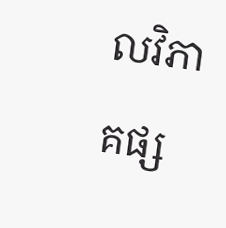លវិភាគផ្ស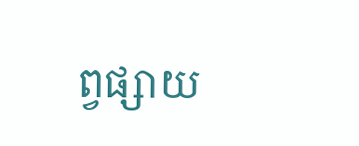ព្វផ្សាយ